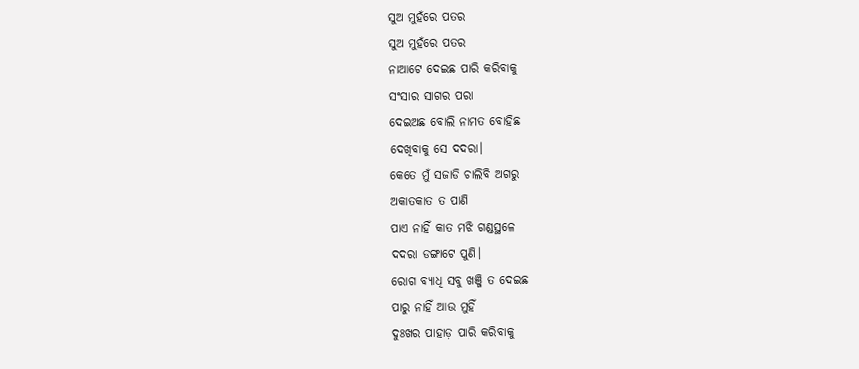ସୁଅ ମୁହଁରେ ପତର
ସୁଅ ମୁହଁରେ ପତର
ନାଆଟେ ଦେଇଛ ପାରି କରିବାକୁ
ସଂସାର ସାଗର ପରା
ଦେଇଅଛ ବୋଲି ନାମତ ବୋହିଛ
ଦେଖିବାକୁ ସେ ଦଦରା।
କେତେ ମୁଁ ସଜାଡି ଚାଲିବି ଅଗରୁ
ଅକାତକାତ ତ ପାଣି
ପାଏ ନାହିଁ କାତ ମଝି ଗଣ୍ଡସ୍ଥଳେ
ଦଦରା ଡଙ୍ଗାଟେ ପୁଣି।
ରୋଗ ବ୍ୟାଧି ସବୁ ଖଞ୍ଜି ତ ଦେଇଛ
ପାରୁ ନାହିଁ ଆଉ ମୁହିଁ
ଦୁଃଖର ପାହାଡ଼ ପାରି କରିବାକୁ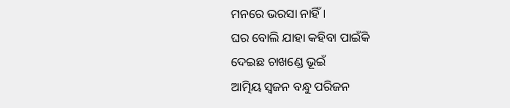ମନରେ ଭରସା ନାହିଁ।
ଘର ବୋଲି ଯାହା କହିବା ପାଇଁକି
ଦେଇଛ ଚାଖଣ୍ଡେ ଭୂଇଁ
ଆତ୍ମିୟ ସ୍ବଜନ ବନ୍ଧୁ ପରିଜନ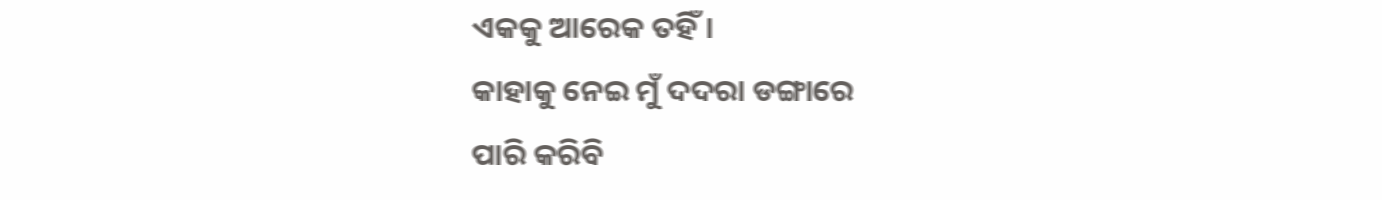ଏକକୁ ଆରେକ ତହିଁ।
କାହାକୁ ନେଇ ମୁଁ ଦଦରା ଡଙ୍ଗାରେ
ପାରି କରିବି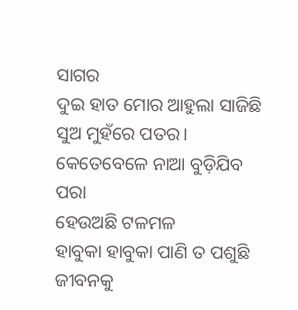ସାଗର
ଦୁଇ ହାତ ମୋର ଆହୁଲା ସାଜିଛି
ସୁଅ ମୁହଁରେ ପତର।
କେତେବେଳେ ନାଆ ବୁଡ଼ିଯିବ ପରା
ହେଉଅଛି ଟଳମଳ
ହାବୁକା ହାବୁକା ପାଣି ତ ପଶୁଛି
ଜୀବନକୁ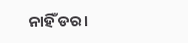ନାହିଁ ଡର।